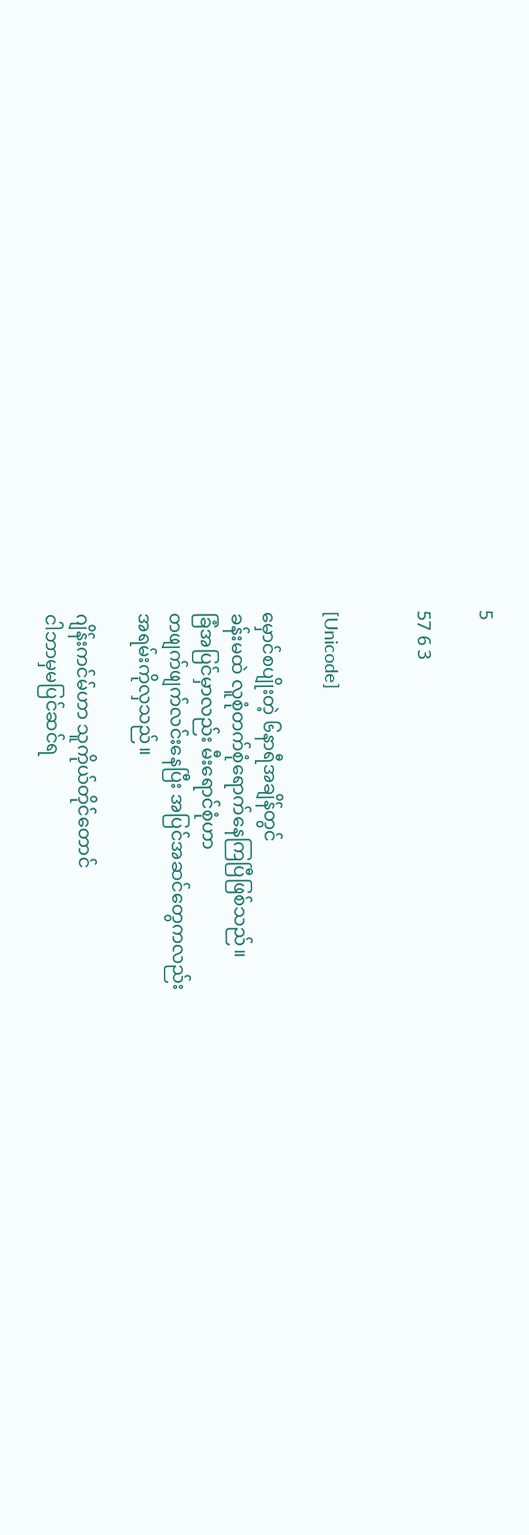5

57 6 3


[Unicode]

မှောင်စပျိုးတဲ့ ၆နာရီအချိန်တွင်
ခန်းမထဲ လူစုံတက်စုံရောက်နေကြပြီဖြစ်သည်။
ခြံအပြင်မှာလည်း မီးရောင်စုံဟာ
တဖျက်ဖျက်လင်းနေပြီး အပြင်အဆင်တွေကလည်း
အရမ်းကိုလှသည်။

ဂျိန်းကင်မ်ဟာ သူကိုယ်တိုင်တောင်
ငါဘာမှမပြင်ဆင်ရ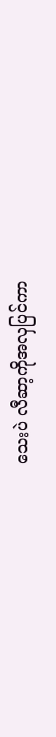သေးပဲ လီဆာ့ကိုအလှပြင်ကာ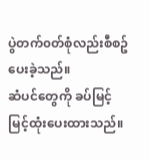ပွဲတက်၀တ်စုံလည်းစီစဥ်ပေးခဲ့သည်။
ဆံပင်တွေကို ခပ်မြင့်မြင့်ထုံးပေးထားသည်။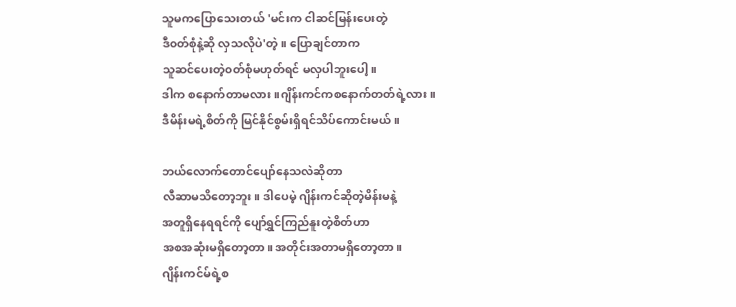သူမကပြောသေးတယ် 'မင်းက ငါဆင်မြန်းပေးတဲ့
ဒီ၀တ်စုံနဲ့ဆို လှသလိုပဲ'တဲ့။ ပြောချင်တာက
သူဆင်ပေးတဲ့၀တ်စုံမဟုတ်ရင် မလှပါဘူးပေါ့။
ဒါက စနောက်တာမလား။ဂျိန်းကင်ကစနောက်တတ်ရဲ့လား။
ဒီမိန်းမရဲ့စိတ်ကို မြင်နိုင်စွမ်းရှိရင်သိပ်ကောင်းမယ်။

ဘယ်လောက်တောင်ပျော်နေသလဲဆိုတာ
လီဆာမသိတော့ဘူး။ ဒါပေမဲ့ ဂျိန်းကင်ဆိုတဲ့မိန်းမနဲ့
အတူရှိနေရရင်ကို ပျော်ရွှင်ကြည်နူးတဲ့စိတ်ဟာ
အစအဆုံးမရှိတော့တာ။ အတိုင်းအတာမရှိတော့တာ။
ဂျိန်းကင်မ်ရဲ့စ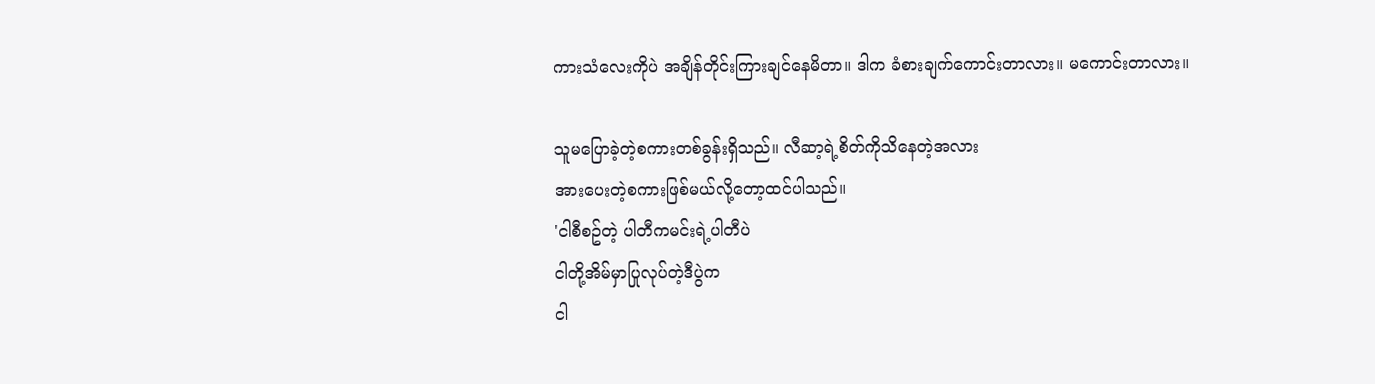ကားသံလေးကိုပဲ အချိန်တိုင်းကြားချင်နေမိတာ။ ဒါက ခံစားချက်ကောင်းတာလား။ မကောင်းတာလား။

သူမပြောခဲ့တဲ့စကားတစ်ခွန်းရှိသည်။ လီဆာ့ရဲ့စိတ်ကိုသိနေတဲ့အလား
အားပေးတဲ့စကားဖြစ်မယ်လို့တော့ထင်ပါသည်။
'ငါစီစဥ်တဲ့ ပါတီကမင်းရဲ့ပါတီပဲ
ငါတို့အိမ်မှာပြုလုပ်တဲ့ဒီပွဲက
ငါ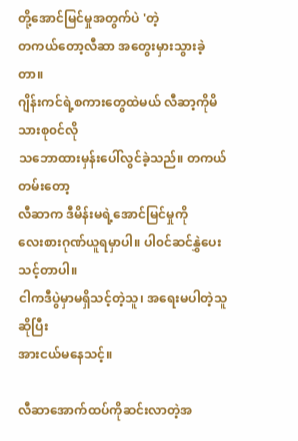တို့အောင်မြင်မှုအတွက်ပဲ 'တဲ့
တကယ်တော့လီဆာ အတွေးမှားသွားခဲ့တာ။
ဂျိန်းကင်ရဲ့စကားတွေထဲမယ် လီဆာ့ကိုမိသားစု၀င်လို
သဘောထားမှန်းပေါ်လွင်ခဲ့သည်။ တကယ်တမ်းတော့
လီဆာက ဒီမိန်းမရဲ့အောင်မြင်မှုကို
လေးစားဂုဏ်ယူရမှာပါ။ ပါ၀င်ဆင်နွှဲပေးသင့်တာပါ။
ငါကဒီပွဲမှာမရှိသင့်တဲ့သူ၊ အရေးမပါတဲ့သူဆိုပြီး
အားငယ်မနေသင့်။

လီဆာအောက်ထပ်ကိုဆင်းလာတဲ့အ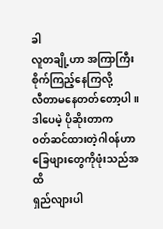ခါ
လူတချို့ဟာ အကြာကြီးစိုက်ကြည့်နေကြလို့
လီတာမနေတတ်တော့ပါ။ ဒါပေမဲ့ ပိုဆိုးတာက
၀တ်ဆင်ထားတဲ့ဂါ၀န်ဟာ ခြေဖျားတွေကိုဖုံးသည်အထိ
ရှည်လျားပါ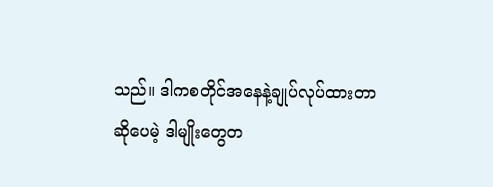သည်။ ဒါကစတိုင်အနေနဲ့ချုပ်လုပ်ထားတာ
ဆိုပေမဲ့ ဒါမျိုးတွေတ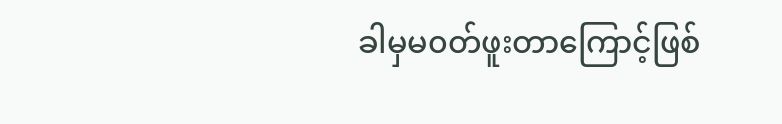ခါမှမ၀တ်ဖူးတာကြောင့်ဖြစ်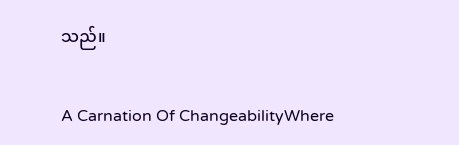သည်။

A Carnation Of ChangeabilityWhere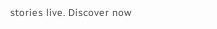stories live. Discover now